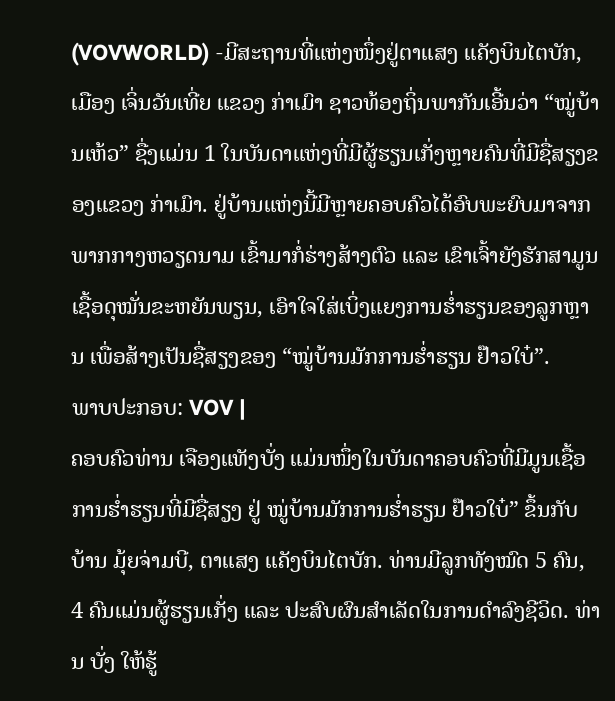(VOVWORLD) -ມີສະຖານທີ່ແຫ່ງໜຶ່ງຢູ່ຕາແສງ ແຄັງບິນໄຕບັກ, ເມືອງ ເຈິ່ນວັນເທີ່ຍ ແຂວງ ກ່າເມົາ ຊາວທ້ອງຖິ່ນພາກັນເອີ້ນວ່າ “ໝູ່ບ້ານເຫ້ວ” ຊື່ງແມ່ນ 1 ໃນບັນດາແຫ່ງທີ່ມີຜູ້ຮຽນເກັ່ງຫຼາຍຄົນທີ່ມີຊື່ສຽງຂອງແຂວງ ກ່າເມົາ. ຢູ່ບ້ານແຫ່ງນີ້ມີຫຼາຍຄອບຄົວໄດ້ອົບພະຍົບມາຈາກພາກກາງຫວຽດນາມ ເຂົ້າມາກໍ່ຮ່າງສ້າງຕົວ ແລະ ເຂົາເຈົ້າຍັງຮັກສາມູນເຊື້ອດຸໝັ່ນຂະຫຍັນພຽນ, ເອົາໃຈໃສ່ເບິ່ງແຍງການຮ່ຳຮຽນຂອງລູກຫຼານ ເພື່ອສ້າງເປັນຊື່ສຽງຂອງ “ໝູ່ບ້ານມັກການຮ່ຳຮຽນ ຢ໊າວໃບ໋”.
ພາບປະກອບ: VOV |
ຄອບຄົວທ່ານ ເຈືອງແທັງບັ່ງ ແມ່ນໜຶ່ງໃນບັນດາຄອບຄົວທີ່ມີມູນເຊື້ອການຮ່ຳຮຽນທີ່ມີຊື່ສຽງ ຢູ່ ໝູ່ບ້ານມັກການຮ່ຳຮຽນ ຢ໊າວໃບ໋” ຂຶ້ນກັບບ້ານ ມຸ້ຍຈ່າມບີ, ຕາແສງ ແຄັງບິນໄຕບັກ. ທ່ານມີລູກທັງໝົດ 5 ຄົນ, 4 ຄົນແມ່ນຜູ້ຮຽນເກັ່ງ ແລະ ປະສົບຜົນສຳເລັດໃນການດຳລົງຊີວິດ. ທ່ານ ບັ່ງ ໃຫ້ຮູ້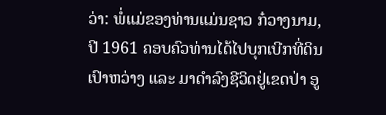ວ່າ: ພໍ່ແມ່ຂອງທ່ານແມ່ນຊາວ ກ໋ວາງນາມ, ປີ 1961 ຄອບຄົວທ່ານໄດ້ໄປບຸກເບີກທີ່ດິນເປົາຫວ່າງ ແລະ ມາດຳລົງຊີວິດຢູ່ເຂດປ່າ ອູ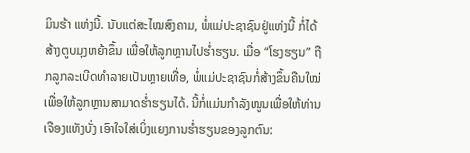ມິນຮ້າ ແຫ່ງນີ້. ນັບແຕ່ສະໄໝສົງຄາມ, ພໍ່ແມ່ປະຊາຊົນຢູ່ແຫ່ງນີ້ ກໍ່ໄດ້ສ້າງຕູບມຸງຫຍ້າຂຶ້ນ ເພື່ອໃຫ້ລູກຫຼານໄປຮ່ຳຮຽນ. ເມື່ອ “ໂຮງຮຽນ” ຖືກລູກລະເບີດທຳລາຍເປັນຫຼາຍເທື່ອ, ພໍ່ແມ່ປະຊາຊົນກໍ່ສ້າງຂຶ້ນຄືນໃໝ່ເພື່ອໃຫ້ລູກຫຼານສາມາດຮ່ຳຮຽນໄດ້. ນີ້ກໍ່ແມ່ນກຳລັງໜູນເພື່ອໃຫ້ທ່ານ ເຈືອງແທັງບັ່ງ ເອົາໃຈໃສ່ເບິ່ງແຍງການຮ່ຳຮຽນຂອງລູກຕົນ: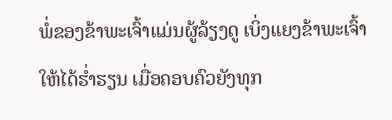ພໍ່ຂອງຂ້າພະເຈົ້າແມ່ນຜູ້ລ້ຽງດູ ເບິ່ງແຍງຂ້າພະເຈົ້າໃຫ້ໄດ້ຮ່ຳຮຽນ ເມື່ອຄອບຄົວຍັງທຸກ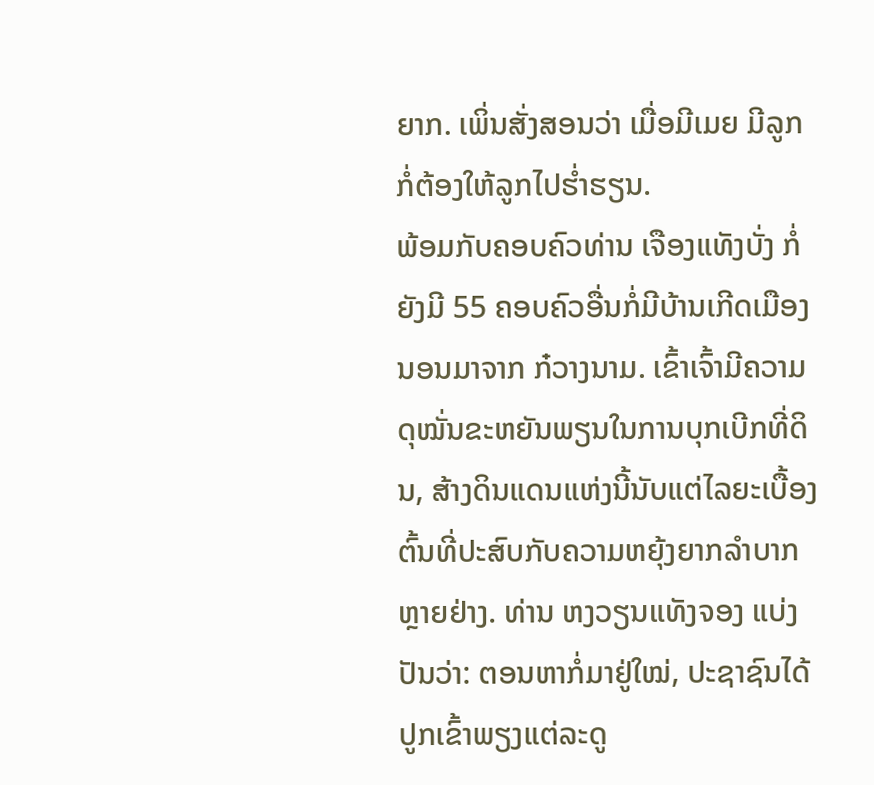ຍາກ. ເພິ່ນສັ່ງສອນວ່າ ເມື່ອມີເມຍ ມີລູກກໍ່ຕ້ອງໃຫ້ລູກໄປຮ່ຳຮຽນ.
ພ້ອມກັບຄອບຄົວທ່ານ ເຈືອງແທັງບັ່ງ ກໍ່ຍັງມີ 55 ຄອບຄົວອື່ນກໍ່ມີບ້ານເກີດເມືອງນອນມາຈາກ ກ໋ວາງນາມ. ເຂົ້າເຈົ້າມີຄວາມດຸໝັ່ນຂະຫຍັນພຽນໃນການບຸກເບີກທີ່ດິນ, ສ້າງດິນແດນແຫ່ງນີ້ນັບແຕ່ໄລຍະເບື້ອງຕົ້ນທີ່ປະສົບກັບຄວາມຫຍຸ້ງຍາກລຳບາກຫຼາຍຢ່າງ. ທ່ານ ຫງວຽນແທັງຈອງ ແບ່ງປັນວ່າ: ຕອນຫາກໍ່ມາຢູ່ໃໝ່, ປະຊາຊົນໄດ້ປູກເຂົ້າພຽງແຕ່ລະດູ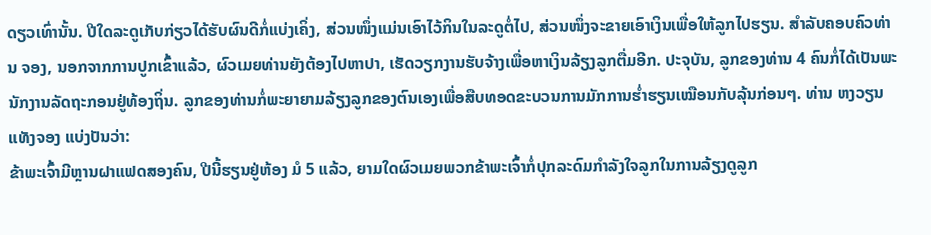ດຽວເທົ່ານັ້ນ. ປີໃດລະດູເກັບກ່ຽວໄດ້ຮັບຜົນດີກໍ່ແບ່ງເຄິ່ງ, ສ່ວນໜຶ່ງແມ່ນເອົາໄວ້ກິນໃນລະດູຕໍ່ໄປ, ສ່ວນໜຶ່ງຈະຂາຍເອົາເງິນເພື່ອໃຫ້ລູກໄປຮຽນ. ສຳລັບຄອບຄົວທ່ານ ຈອງ, ນອກຈາກການປູກເຂົ້າແລ້ວ, ຜົວເມຍທ່ານຍັງຕ້ອງໄປຫາປາ, ເຮັດວຽກງານຮັບຈ້າງເພື່ອຫາເງິນລ້ຽງລູກຕື່ມອີກ. ປະຈຸບັນ, ລູກຂອງທ່ານ 4 ຄົນກໍ່ໄດ້ເປັນພະນັກງານລັດຖະກອນຢູ່ທ້ອງຖິ່ນ. ລູກຂອງທ່ານກໍ່ພະຍາຍາມລ້ຽງລູກຂອງຕົນເອງເພື່ອສືບທອດຂະບວນການມັກການຮ່ຳຮຽນເໝືອນກັບລຸ້ນກ່ອນໆ. ທ່ານ ຫງວຽນແທັງຈອງ ແບ່ງປັນວ່າ:
ຂ້າພະເຈົ້າມີຫຼານຝາແຟດສອງຄົນ, ປີນີ້ຮຽນຢູ່ຫ້ອງ ມໍ 5 ແລ້ວ, ຍາມໃດຜົວເມຍພວກຂ້າພະເຈົ້າກໍ່ປຸກລະດົມກຳລັງໃຈລູກໃນການລ້ຽງດູລູກ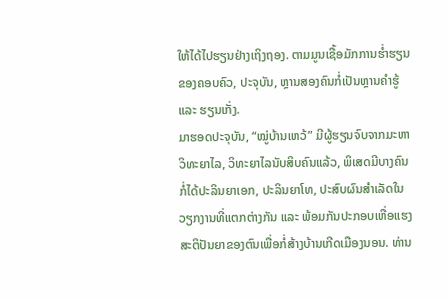ໃຫ້ໄດ້ໄປຮຽນຢ່າງເຖິງຖອງ. ຕາມມູນເຊື້ອມັກການຮ່ຳຮຽນຂອງຄອບຄົວ, ປະຈຸບັນ, ຫຼານສອງຄົນກໍ່ເປັນຫຼານຄຳຮູ້ ແລະ ຮຽນເກັ່ງ.
ມາຮອດປະຈຸບັນ, “ໝູ່ບ້ານເຫວ້” ມີຜູ້ຮຽນຈົບຈາກມະຫາວິທະຍາໄລ, ວິທະຍາໄລນັບສິບຄົນແລ້ວ, ພິເສດມີບາງຄົນກໍ່ໄດ້ປະລິນຍາເອກ, ປະລິນຍາໂທ, ປະສົບຜົນສຳເລັດໃນວຽກງານທີ່ແຕກຕ່າງກັນ ແລະ ພ້ອມກັນປະກອບເຫື່ອແຮງສະຕິປັນຍາຂອງຕົນເພື່ອກໍ່ສ້າງບ້ານເກີດເມືອງນອນ. ທ່ານ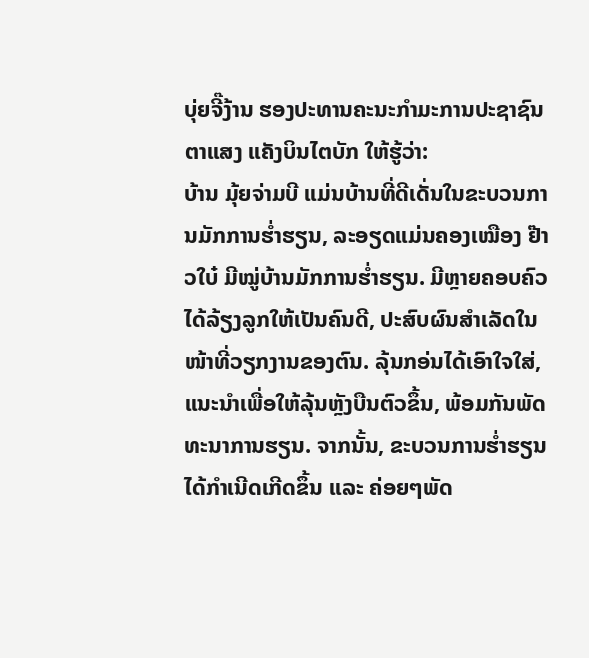ບຸ່ຍຈີ໊ງ້ານ ຮອງປະທານຄະນະກຳມະການປະຊາຊົນຕາແສງ ແຄັງບິນໄຕບັກ ໃຫ້ຮູ້ວ່າ:
ບ້ານ ມຸ້ຍຈ່າມບີ ແມ່ນບ້ານທີ່ດີເດັ່ນໃນຂະບວນການມັກການຮ່ຳຮຽນ, ລະອຽດແມ່ນຄອງເໝືອງ ຢ໊າວໃບ໋ ມີໝູ່ບ້ານມັກການຮ່ຳຮຽນ. ມີຫຼາຍຄອບຄົວໄດ້ລ້ຽງລູກໃຫ້ເປັນຄົນດີ, ປະສົບຜົນສຳເລັດໃນໜ້າທີ່ວຽກງານຂອງຕົນ. ລຸ້ນກອ່ນໄດ້ເອົາໃຈໃສ່, ແນະນຳເພື່ອໃຫ້ລຸ້ນຫຼັງບືນຕົວຂຶ້ນ, ພ້ອມກັນພັດທະນາການຮຽນ. ຈາກນັ້ນ, ຂະບວນການຮ່ຳຮຽນໄດ້ກຳເນີດເກີດຂຶ້ນ ແລະ ຄ່ອຍໆພັດ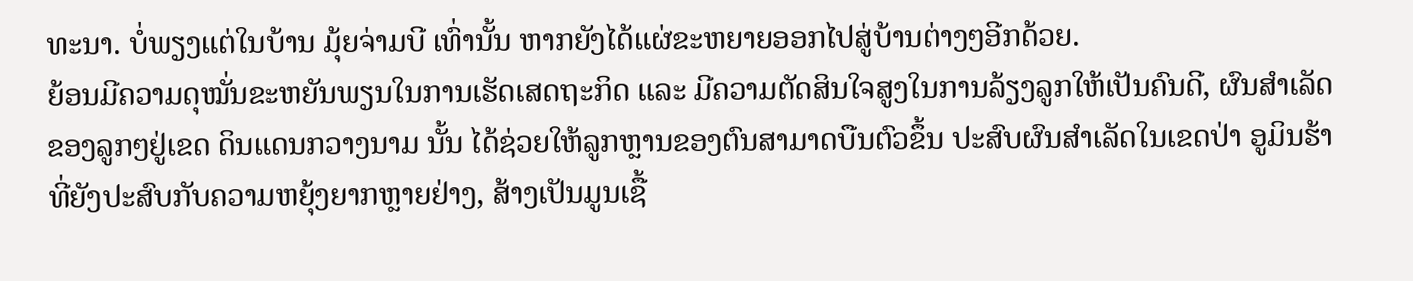ທະນາ. ບໍ່ພຽງແຕ່ໃນບ້ານ ມຸ້ຍຈ່າມບີ ເທົ່ານັ້ນ ຫາກຍັງໄດ້ແຜ່ຂະຫຍາຍອອກໄປສູ່ບ້ານຕ່າງໆອີກດ້ວຍ.
ຍ້ອນມີຄວາມດຸໝັ່ນຂະຫຍັນພຽນໃນການເຮັດເສດຖະກິດ ແລະ ມີຄວາມຕັດສິນໃຈສູງໃນການລ້ຽງລູກໃຫ້ເປັນຄົນດີ, ຜົນສຳເລັດຂອງລູກໆຢູ່ເຂດ ດິນແດນກວາງນາມ ນັ້ນ ໄດ້ຊ່ວຍໃຫ້ລູກຫຼານຂອງຕົນສາມາດບືນຕົວຂຶ້ນ ປະສົບຜົນສຳເລັດໃນເຂດປ່າ ອູມິນຮ້າ ທີ່ຍັງປະສົບກັບຄວາມຫຍຸ້ງຍາກຫຼາຍຢ່າງ, ສ້າງເປັນມູນເຊື້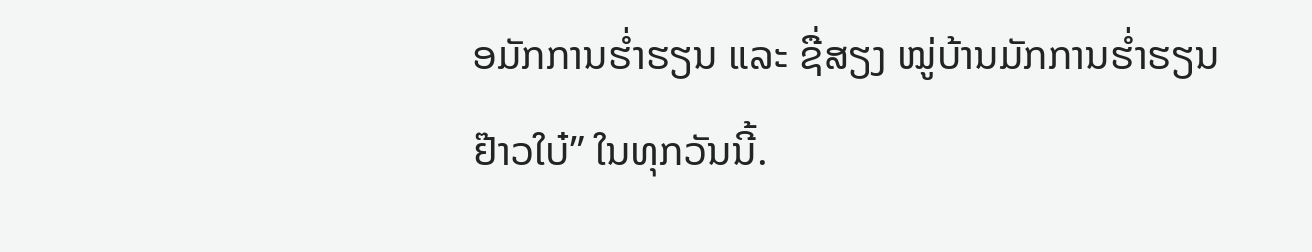ອມັກການຮ່ຳຮຽນ ແລະ ຊື່ສຽງ ໝູ່ບ້ານມັກການຮ່ຳຮຽນ ຢ໊າວໃບ໋” ໃນທຸກວັນນີ້.